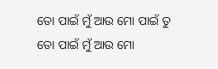ତୋ ପାଇଁ ମୁଁ ଆଉ ମୋ ପାଇଁ ତୁ
ତୋ ପାଇଁ ମୁଁ ଆଉ ମୋ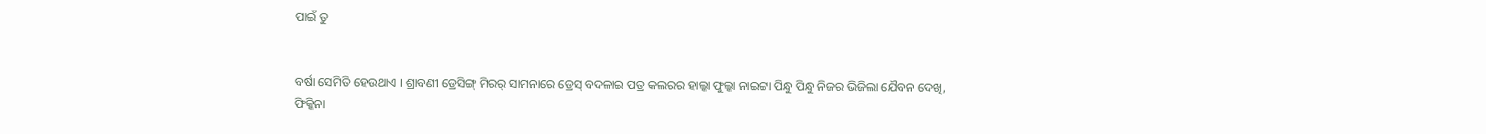ପାଇଁ ତୁ


ବର୍ଷା ସେମିତି ହେଉଥାଏ । ଶ୍ରାବଣୀ ଡ୍ରେସିଙ୍ଗ୍ ମିରର୍ ସାମନାରେ ଡ୍ରେସ୍ ବଦଳାଇ ପତ୍ର କଲରର ହାଲ୍କା ଫୁଲ୍କା ନାଇଟ୍ଟା ପିନ୍ଧୁ ପିନ୍ଧୁ ନିଜର ଭିଜିଲା ଯୈବନ ଦେଖି, ଫିକ୍କିନା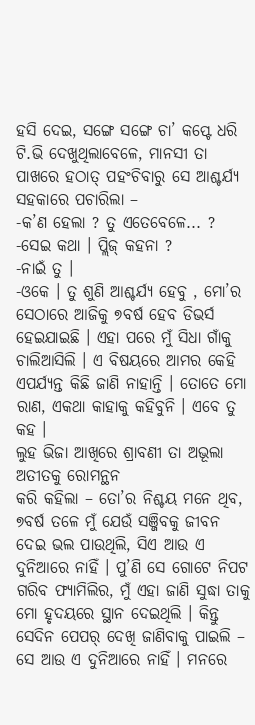ହସି ଦେଇ, ସଙ୍ଗେ ସଙ୍ଗେ ଚା’ କପ୍ଟେ ଧରି ଟି.ଭି ଦେଖୁଥିଲାବେଳେ, ମାନସୀ ତା ପାଖରେ ହଠାତ୍ ପହଂଚିବାରୁ ସେ ଆଶ୍ଚର୍ଯ୍ୟ ସହକାରେ ପଚାରିଲା –
-କ’ଣ ହେଲା ? ତୁ ଏତେବେଳେ... ?
-ସେଇ କଥା । ପ୍ଲିଜ୍ କହନା ?
-ନାଇଁ ତୁ ।
-ଓକେ । ତୁ ଶୁଣି ଆଶ୍ଚର୍ଯ୍ୟ ହେବୁ , ମୋ’ର ସେଠାରେ ଆଜିକୁ ୭ବର୍ଷ ହେବ ଡିଭର୍ସ ହେଇଯାଇଛି । ଏହା ପରେ ମୁଁ ସିଧା ଗାଁକୁ ଚାଲିଆସିଲି । ଏ ବିଷୟରେ ଆମର କେହି ଏପର୍ଯ୍ୟନ୍ତ କିଛି ଜାଣି ନାହାନ୍ତି । ତୋତେ ମୋ ରାଣ, ଏକଥା କାହାକୁ କହିବୁନି । ଏବେ ତୁ କହ ।
ଲୁହ ଭିଜା ଆଖିରେ ଶ୍ରାବଣୀ ତା ଅଭୂଲା ଅତୀତକୁ ରୋମନ୍ଥନ
କରି କହିଲା – ତୋ’ର ନିଶ୍ଚୟ ମନେ ଥିବ, ୭ବର୍ଷ ତଳେ ମୁଁ ଯେଉଁ ସଞ୍ଜିବକୁ ଜୀବନ ଦେଇ ଭଲ ପାଉଥିଲି, ସିଏ ଆଉ ଏ ଦୁନିଆରେ ନାହିଁ । ପୁ’ଣି ସେ ଗୋଟେ ନିପଟ ଗରିବ ଫ୍ୟାମିଲିର, ମୁଁ ଏହା ଜାଣି ସୁଦ୍ଧା ତାକୁ ମୋ ହୃଦୟରେ ସ୍ଥାନ ଦେଇଥିଲି । କିନ୍ତୁ ସେଦିନ ପେପର୍ ଦେଖି ଜାଣିବାକୁ ପାଇଲି – ସେ ଆଉ ଏ ଦୁନିଆରେ ନାହିଁ । ମନରେ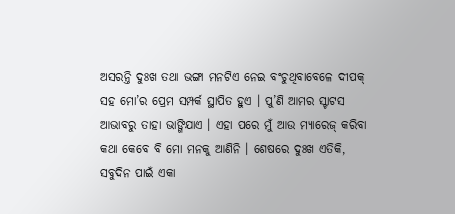ଅସରନ୍ତି ଦୁଃଖ ତଥା ଭଙ୍ଗା ମନଟିଏ ନେଇ ବଂଚୁଥିବାବେଳେ ଦୀପକ୍ ସହ ମୋ’ର ପ୍ରେମ ସମ୍ପର୍କ ସ୍ଥାପିତ ହୁଏ । ପୁ’ଣି ଆମର ସ୍ଟାଟସ ଆଭାବରୁ ତାହା ଭାଙ୍ଗିଯାଏ । ଏହା ପରେ ମୁଁ ଆଉ ମ୍ୟାରେଜ୍ କରିବା କଥା କେବେ ବି ମୋ ମନକୁ ଆଣିନି । ଶେଷରେ ଦୁଃଖ ଏତିକି, ସବୁଦିନ ପାଇଁ ଏକା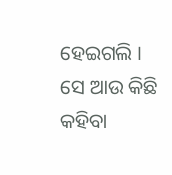ହେଇଗଲି । ସେ ଆଉ କିଛି କହିବା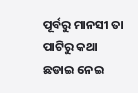ପୂର୍ବରୁ ମାନସୀ ତା ପାଟିରୁ କଥା ଛଡାଇ ନେଇ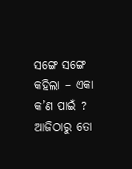ସଙ୍ଗେ ସଙ୍ଗେ କହିଲା – ଏକା କ’ଣ ପାଇଁ ? ଆଜିଠାରୁ ତୋ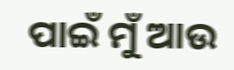ପାଇଁ ମୁଁ ଆଉ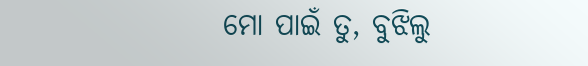ମୋ ପାଇଁ ତୁ, ବୁଝିଲୁ